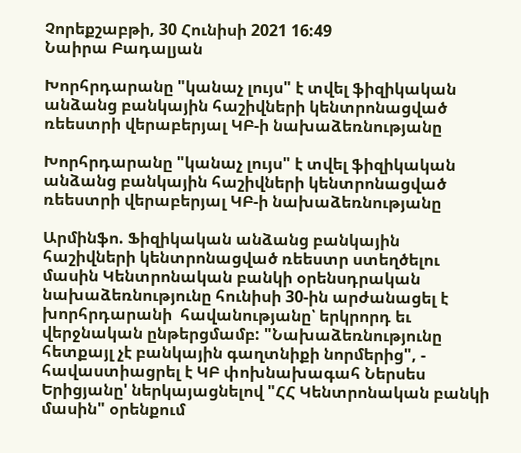Չորեքշաբթի, 30 Հունիսի 2021 16:49
Նաիրա Բադալյան

Խորհրդարանը "կանաչ լույս" է տվել ֆիզիկական անձանց բանկային հաշիվների կենտրոնացված ռեեստրի վերաբերյալ ԿԲ-ի նախաձեռնությանը

Խորհրդարանը "կանաչ լույս" է տվել ֆիզիկական անձանց բանկային հաշիվների կենտրոնացված ռեեստրի վերաբերյալ ԿԲ-ի նախաձեռնությանը

Արմինֆո. Ֆիզիկական անձանց բանկային հաշիվների կենտրոնացված ռեեստր ստեղծելու մասին Կենտրոնական բանկի օրենսդրական նախաձեռնությունը հունիսի 30-ին արժանացել է խորհրդարանի  հավանությանը՝ երկրորդ եւ վերջնական ընթերցմամբ: "Նախաձեռնությունը հետքայլ չէ բանկային գաղտնիքի նորմերից", - հավաստիացրել է ԿԲ փոխնախագահ Ներսես Երիցյանը' ներկայացնելով "ՀՀ Կենտրոնական բանկի մասին" օրենքում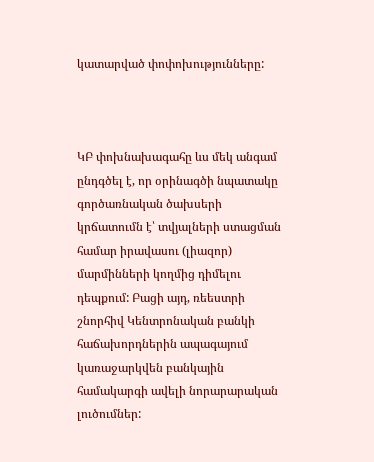կատարված փոփոխությունները:



ԿԲ փոխնախագահը ևս մեկ անգամ ընդգծել է, որ օրինագծի նպատակը գործառնական ծախսերի կրճատումն է՝ տվյալների ստացման համար իրավասու (լիազոր) մարմինների կողմից դիմելու դեպքում: Բացի այդ, ռեեստրի շնորհիվ Կենտրոնական բանկի հաճախորդներին ապագայում կառաջարկվեն բանկային համակարգի ավելի նորարարական լուծումներ: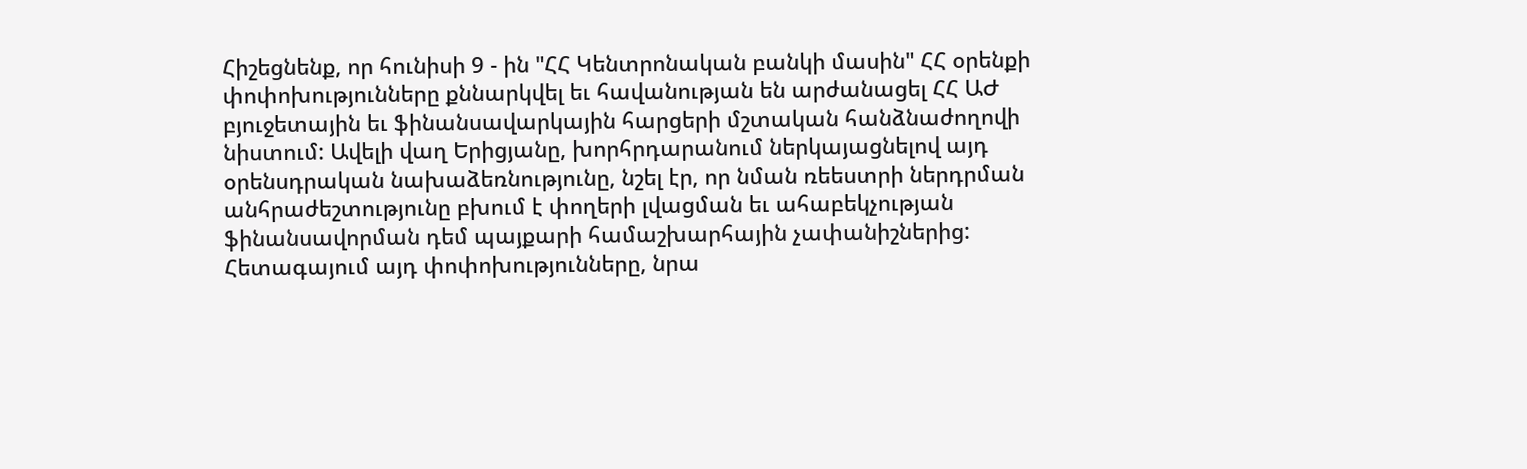Հիշեցնենք, որ հունիսի 9 - ին "ՀՀ Կենտրոնական բանկի մասին" ՀՀ օրենքի փոփոխությունները քննարկվել եւ հավանության են արժանացել ՀՀ ԱԺ բյուջետային եւ ֆինանսավարկային հարցերի մշտական հանձնաժողովի նիստում: Ավելի վաղ Երիցյանը, խորհրդարանում ներկայացնելով այդ օրենսդրական նախաձեռնությունը, նշել էր, որ նման ռեեստրի ներդրման անհրաժեշտությունը բխում է փողերի լվացման եւ ահաբեկչության ֆինանսավորման դեմ պայքարի համաշխարհային չափանիշներից: Հետագայում այդ փոփոխությունները, նրա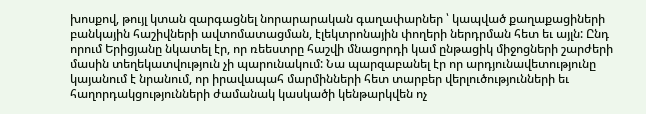խոսքով, թույլ կտան զարգացնել նորարարական գաղափարներ ՝ կապված քաղաքացիների բանկային հաշիվների ավտոմատացման, էլեկտրոնային փողերի ներդրման հետ եւ այլն: Ընդ որում Երիցյանը նկատել էր, որ ռեեստրը հաշվի մնացորդի կամ ընթացիկ միջոցների շարժերի մասին տեղեկատվություն չի պարունակում: Նա պարզաբանել էր որ արդյունավետությունը կայանում է նրանում, որ իրավապահ մարմինների հետ տարբեր վերլուծությունների եւ հաղորդակցությունների ժամանակ կասկածի կենթարկվեն ոչ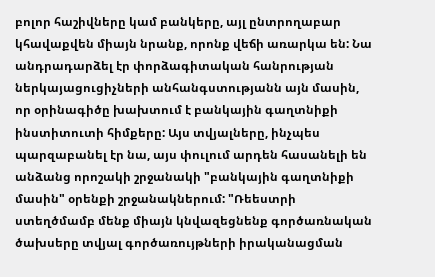բոլոր հաշիվները կամ բանկերը, այլ ընտրողաբար կհավաքվեն միայն նրանք, որոնք վեճի առարկա են: Նա անդրադարձել էր փորձագիտական հանրության ներկայացուցիչների անհանգստությանն այն մասին, որ օրինագիծը խախտում է բանկային գաղտնիքի ինստիտուտի հիմքերը: Այս տվյալները, ինչպես պարզաբանել էր նա, այս փուլում արդեն հասանելի են անձանց որոշակի շրջանակի "բանկային գաղտնիքի մասին" օրենքի շրջանակներում: "Ռեեստրի ստեղծմամբ մենք միայն կնվազեցնենք գործառնական ծախսերը տվյալ գործառույթների իրականացման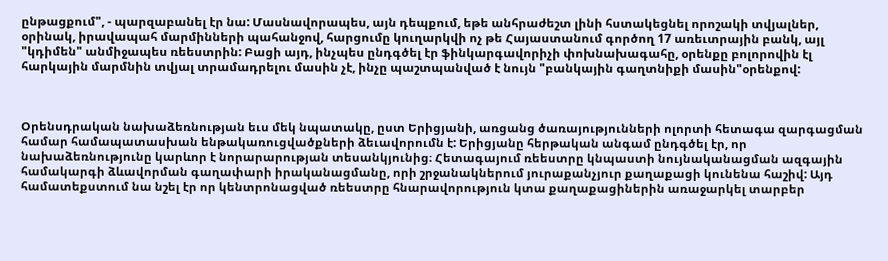ընթացքում", - պարզաբանել էր նա: Մասնավորապես, այն դեպքում, եթե անհրաժեշտ լինի հստակեցնել որոշակի տվյալներ, օրինակ, իրավապահ մարմինների պահանջով, հարցումը կուղարկվի ոչ թե Հայաստանում գործող 17 առեւտրային բանկ, այլ "կդիմեն" անմիջապես ռեեստրին: Բացի այդ, ինչպես ընդգծել էր ֆինկարգավորիչի փոխնախագահը, օրենքը բոլորովին էլ հարկային մարմնին տվյալ տրամադրելու մասին չէ, ինչը պաշտպանված է նույն "բանկային գաղտնիքի մասին"օրենքով:



Օրենսդրական նախաձեռնության եւս մեկ նպատակը, ըստ Երիցյանի, առցանց ծառայությունների ոլորտի հետագա զարգացման համար համապատասխան ենթակառուցվածքների ձեւավորումն է: Երիցյանը հերթական անգամ ընդգծել էր, որ նախաձեռնությունը կարևոր է նորարարության տեսանկյունից։ Հետագայում ռեեստրը կնպաստի նույնականացման ազգային համակարգի ձևավորման գաղափարի իրականացմանը, որի շրջանակներում յուրաքանչյուր քաղաքացի կունենա հաշիվ: Այդ համատեքստում նա նշել էր որ կենտրոնացված ռեեստրը հնարավորություն կտա քաղաքացիներին առաջարկել տարբեր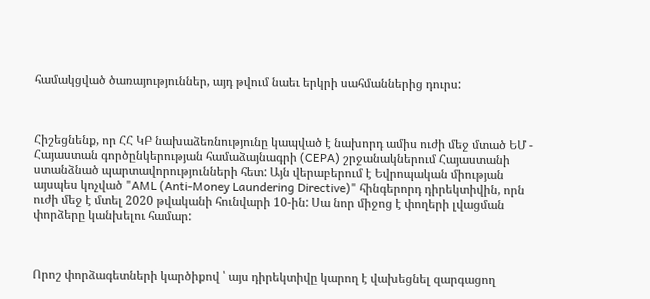համակցված ծառայություններ, այդ թվում նաեւ երկրի սահմաններից դուրս:



Հիշեցնենք, որ ՀՀ ԿԲ նախաձեռնությունը կապված է նախորդ ամիս ուժի մեջ մտած ԵՄ - Հայաստան գործընկերության համաձայնագրի (CEPA) շրջանակներում Հայաստանի ստանձնած պարտավորությունների հետ: Այն վերաբերում է Եվրոպական միության այսպես կոչված "AML (Anti-Money Laundering Directive)" հինգերորդ դիրեկտիվին, որն ուժի մեջ է մտել 2020 թվականի հունվարի 10-ին: Սա նոր միջոց է փողերի լվացման փորձերը կանխելու համար:



Որոշ փորձագետների կարծիքով ՝ այս դիրեկտիվը կարող է վախեցնել զարգացող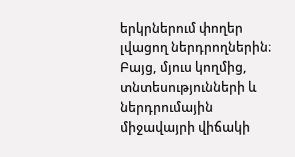երկրներում փողեր լվացող ներդրողներին։ Բայց, մյուս կողմից, տնտեսությունների և ներդրումային միջավայրի վիճակի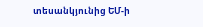տեսանկյունից ԵՄ-ի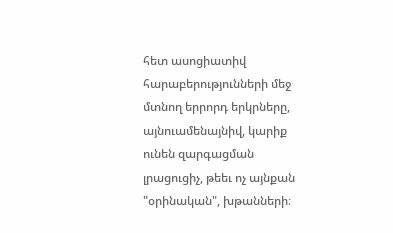հետ ասոցիատիվ հարաբերությունների մեջ մտնող երրորդ երկրները, այնուամենայնիվ, կարիք ունեն զարգացման լրացուցիչ, թեեւ ոչ այնքան "օրինական", խթանների։